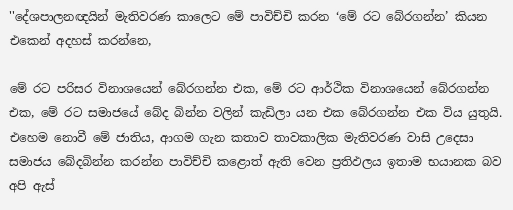''දේශපාලනඥයින් මැතිවරණ කාලෙට මේ පාවිච්චි කරන ‘මේ රට බේරගන්න’ කියන එකෙන් අදහස් කරන්නෙ,

මේ රට පරිසර විනාශයෙන් බේරගන්න එක, මේ රට ආර්ථික විනාශයෙන් බේරගන්න එක, මේ රට සමාජයේ බේද බින්න වලින් කැඩිලා යන එක බේරගන්න එක විය යුතුයි. එහෙම නොවී මේ ජාතිය, ආගම ගැන කතාව තාවකාලික මැතිවරණ වාසි උදෙසා සමාජය බේදබින්න කරන්න පාවිච්චි කළොත් ඇති වෙන ප්‍රතිඵලය ඉතාම භයානක බව අපි ඇස්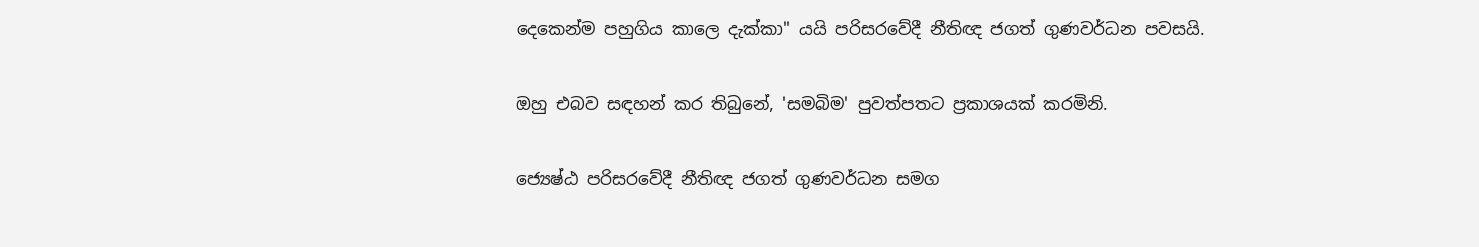දෙකෙන්ම පහුගිය කාලෙ දැක්කා'' යයි පරිසරවේදී නීතිඥ ජගත් ගුණවර්ධන පවසයි.

ඔහු එබව සඳහන් කර තිබුනේ, 'සමබිම' පුවත්පතට ප්‍රකාශයක් කරමිනි.

ජ්‍යෙෂ්ඨ පරිසරවේදී නීතිඥ ජගත් ගුණවර්ධන සමග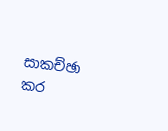සාකච්ඡා කර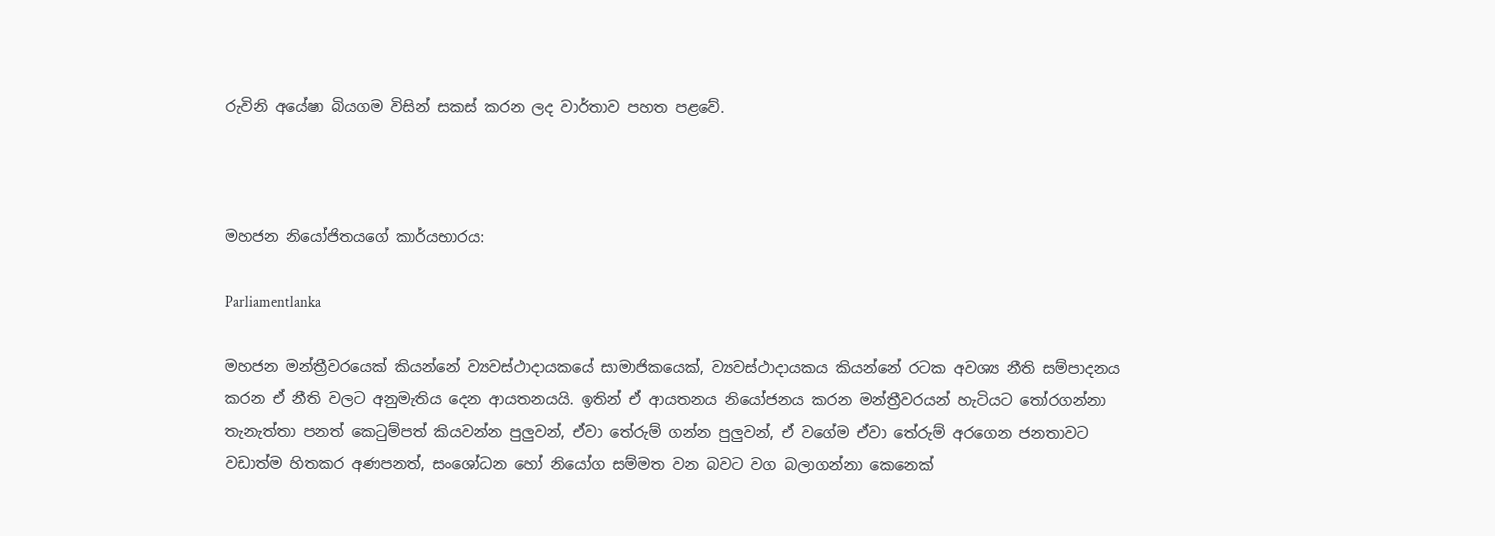රුවිනි අයේෂා බියගම විසින් සකස් කරන ලද වාර්තාව පහත පළවේ.



මහජන නියෝජිතයගේ කාර්යභාරය:

Parliamentlanka

මහජන මන්ත්‍රීවරයෙක් කියන්නේ ව්‍යවස්ථාදායකයේ සාමාජිකයෙක්, ව්‍යවස්ථාදායකය කියන්නේ රටක අවශ්‍ය නීති සම්පාදනය කරන ඒ නීති වලට අනුමැතිය දෙන ආයතනයයි. ඉතින් ඒ ආයතනය නියෝජනය කරන මන්ත්‍රීවරයන් හැටියට තෝරගන්නා තැනැත්තා පනත් කෙටුම්පත් කියවන්න පුලුවන්, ඒවා තේරුම් ගන්න පුලුවන්, ඒ වගේම ඒවා තේරුම් අරගෙන ජනතාවට වඩාත්ම හිතකර අණපනත්, සංශෝධන හෝ නියෝග සම්මත වන බවට වග බලාගන්නා කෙනෙක්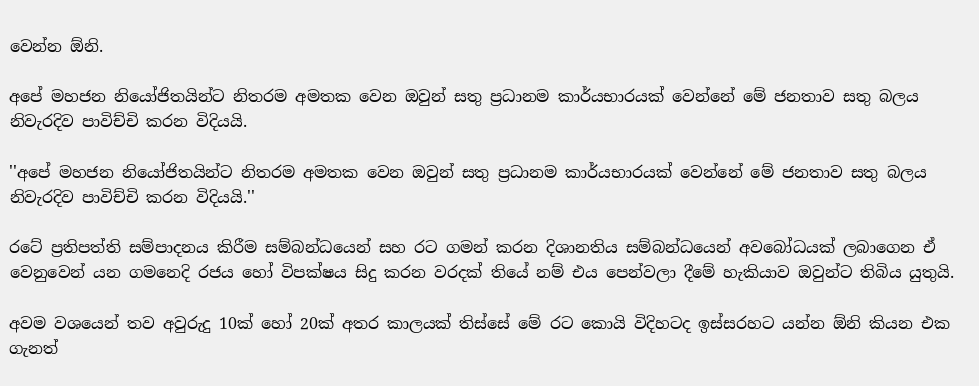වෙන්න ඕනි.

අපේ මහජන නියෝජිතයින්ට නිතරම අමතක වෙන ඔවුන් සතු ප්‍රධානම කාර්යභාරයක් වෙන්නේ මේ ජනතාව සතු බලය නිවැරදිව පාවිච්චි කරන විදියයි.

''අපේ මහජන නියෝජිතයින්ට නිතරම අමතක වෙන ඔවුන් සතු ප්‍රධානම කාර්යභාරයක් වෙන්නේ මේ ජනතාව සතු බලය නිවැරදිව පාවිච්චි කරන විදියයි.''

රටේ ප්‍රතිපත්ති සම්පාදනය කිරීම සම්බන්ධයෙන් සහ රට ගමන් කරන දිශානතිය සම්බන්ධයෙන් අවබෝධයක් ලබාගෙන ඒ වෙනුවෙන් යන ගමනෙදි රජය හෝ විපක්ෂය සිදු කරන වරදක් තියේ නම් එය පෙන්වලා දීමේ හැකියාව ඔවුන්ට තිබිය යුතුයි.

අවම වශයෙන් තව අවුරුදු 10ක් හෝ 20ක් අතර කාලයක් තිස්සේ මේ රට කොයි විදිහටද ඉස්සරහට යන්න ඕනි කියන එක ගැනත්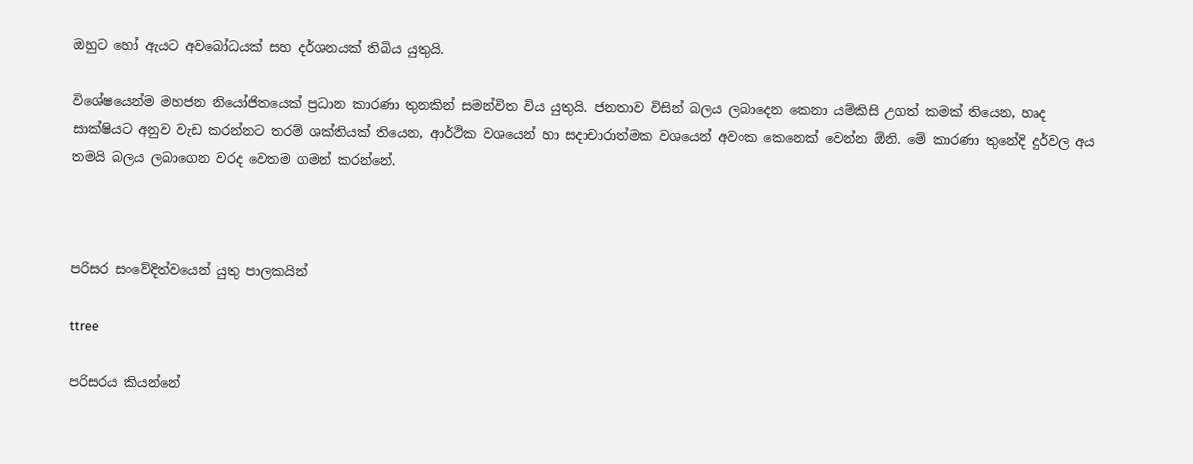ඔහුට හෝ ඇයට අවබෝධයක් සහ දර්ශනයක් තිබිය යුතුයි.

විශේෂයෙන්ම මහජන නියෝජිතයෙක් ප්‍රධාන කාරණා තුනකින් සමන්විත විය යුතුයි. ජනතාව විසින් බලය ලබාදෙන කෙනා යම්කිසි උගත් කමක් තියෙන, හෘද සාක්ෂියට අනුව වැඩ කරන්නට තරම් ශක්තියක් තියෙන, ආර්ථික වශයෙන් හා සදාචාරාත්මක වශයෙන් අවංක කෙනෙක් වෙන්න ඕනි. මේ කාරණා තුනේදි දුර්වල අය තමයි බලය ලබාගෙන වරද වෙතම ගමන් කරන්නේ.



පරිසර සංවේදිත්වයෙන් යුතු පාලකයින්

ttree

පරිසරය කියන්නේ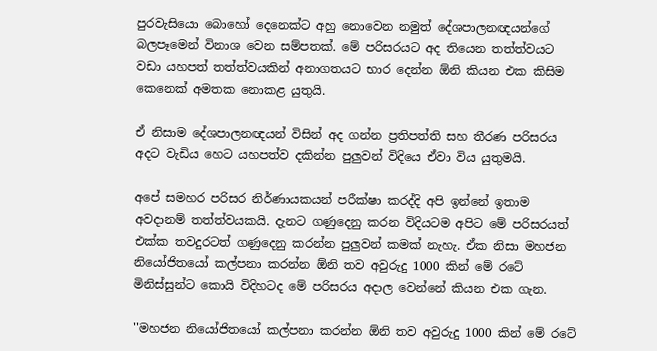පුරවැසියො බොහෝ දෙනෙක්ට අහු නොවෙන නමුත් දේශපාලනඥයන්ගේ බලපෑමෙන් විනාශ වෙන සම්පතක්. මේ පරිසරයට අද තියෙන තත්ත්වයට වඩා යහපත් තත්ත්වයකින් අනාගතයට භාර දෙන්න ඕනි කියන එක කිසිම කෙනෙක් අමතක නොකළ යුතුයි.

ඒ නිසාම දේශපාලනඥයන් විසින් අද ගන්න ප්‍රතිපත්ති සහ තීරණ පරිසරය අදට වැඩිය හෙට යහපත්ව දකින්න පුලුවන් විදියෙ ඒවා විය යුතුමයි.

අපේ සමහර පරිසර නිර්ණායකයන් පරීක්ෂා කරද්දි අපි ඉන්නේ ඉතාම අවදානම් තත්ත්වයකයි. දැනට ගණුදෙනු කරන විදියටම අපිට මේ පරිසරයත් එක්ක තවදුරටත් ගණුදෙනු කරන්න පුලුවන් කමක් නැහැ. ඒක නිසා මහජන නියෝජිතයෝ කල්පනා කරන්න ඕනි තව අවුරුදු 1000 කින් මේ රටේ මිනිස්සුන්ට කොයි විදිහටද මේ පරිසරය අදාල වෙන්නේ කියන එක ගැන.

''මහජන නියෝජිතයෝ කල්පනා කරන්න ඕනි තව අවුරුදු 1000 කින් මේ රටේ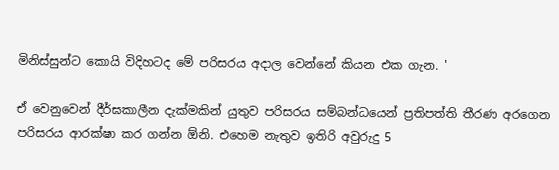මිනිස්සුන්ට කොයි විදිහටද මේ පරිසරය අදාල වෙන්නේ කියන එක ගැන. '

ඒ වෙනුවෙන් දීර්ඝකාලීන දැක්මකින් යුතුව පරිසරය සම්බන්ධයෙන් ප්‍රතිපත්ති තීරණ අරගෙන පරිසරය ආරක්ෂා කර ගන්න ඕනි. එහෙම නැතුව ඉතිරි අවුරුදු 5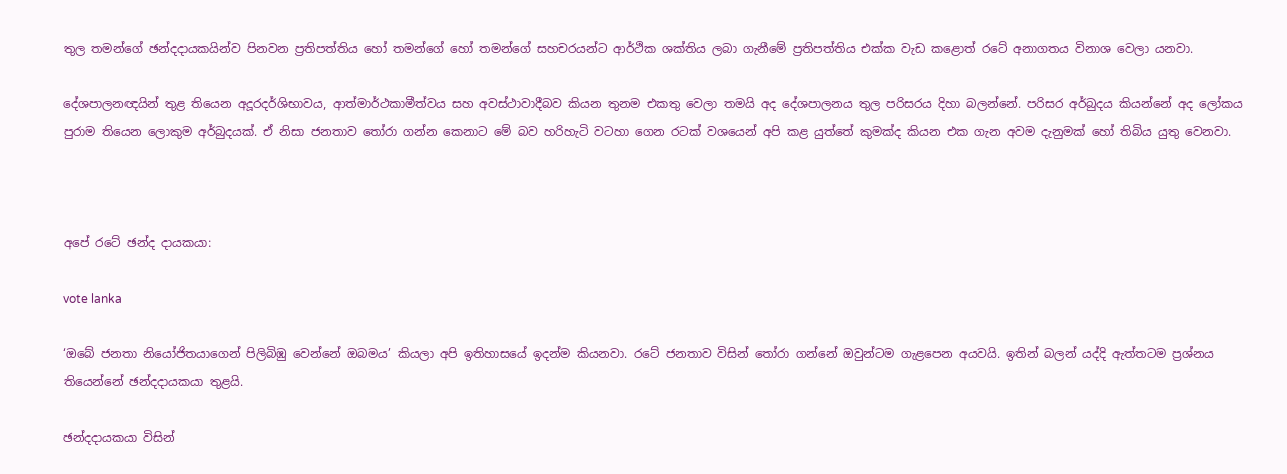තුල තමන්ගේ ඡන්දදායකයින්ව පිනවන ප්‍රතිපත්තිය හෝ තමන්ගේ හෝ තමන්ගේ සහචරයන්ට ආර්ථික ශක්තිය ලබා ගැනීමේ ප්‍රතිපත්තිය එක්ක වැඩ කළොත් රටේ අනාගතය විනාශ වෙලා යනවා.

දේශපාලනඥයින් තුළ තියෙන අදූරදර්ශිභාවය, ආත්මාර්ථකාමීත්වය සහ අවස්ථාවාදීබව කියන තුනම එකතු වෙලා තමයි අද දේශපාලනය තුල පරිසරය දිහා බලන්නේ. පරිසර අර්බුදය කියන්නේ අද ලෝකය පුරාම තියෙන ලොකුම අර්බුදයක්. ඒ නිසා ජනතාව තෝරා ගන්න කෙනාට මේ බව හරිහැටි වටහා ගෙන රටක් වශයෙන් අපි කළ යුත්තේ කුමක්ද කියන එක ගැන අවම දැනුමක් හෝ තිබිය යුතු වෙනවා.



අපේ රටේ ඡන්ද දායකයා:

vote lanka

‘ඔබේ ජනතා නියෝජිතයාගෙන් පිලිබිඹු වෙන්නේ ඔබමය’ කියලා අපි ඉතිහාසයේ ඉදන්ම කියනවා. රටේ ජනතාව විසින් තෝරා ගන්නේ ඔවුන්ටම ගැළපෙන අයවයි. ඉතින් බලන් යද්දි ඇත්තටම ප්‍රශ්නය තියෙන්නේ ඡන්දදායකයා තුළයි.

ඡන්දදායකයා විසින්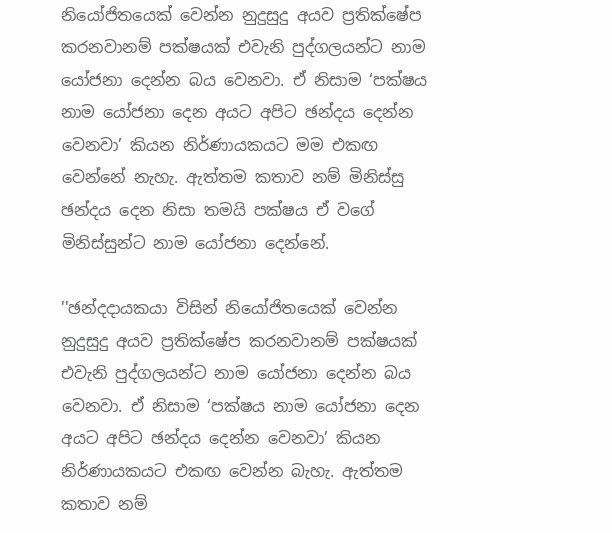නියෝජිතයෙක් වෙන්න නුදුසුදු අයව ප්‍රතික්ෂේප කරනවානම් පක්ෂයක් එවැනි පුද්ගලයන්ට නාම යෝජනා දෙන්න බය වෙනවා. ඒ නිසාම ‘පක්ෂය නාම යෝජනා දෙන අයට අපිට ඡන්දය දෙන්න වෙනවා’ කියන නිර්ණායකයට මම එකඟ වෙන්නේ නැහැ. ඇත්තම කතාව නම් මිනිස්සු ඡන්දය දෙන නිසා තමයි පක්ෂය ඒ වගේ මිනිස්සුන්ට නාම යෝජනා දෙන්නේ.

''ඡන්දදායකයා විසින් නියෝජිතයෙක් වෙන්න නුදුසුදු අයව ප්‍රතික්ෂේප කරනවානම් පක්ෂයක් එවැනි පුද්ගලයන්ට නාම යෝජනා දෙන්න බය වෙනවා. ඒ නිසාම ‘පක්ෂය නාම යෝජනා දෙන අයට අපිට ඡන්දය දෙන්න වෙනවා’ කියන නිර්ණායකයට එකඟ වෙන්න බැහැ. ඇත්තම කතාව නම්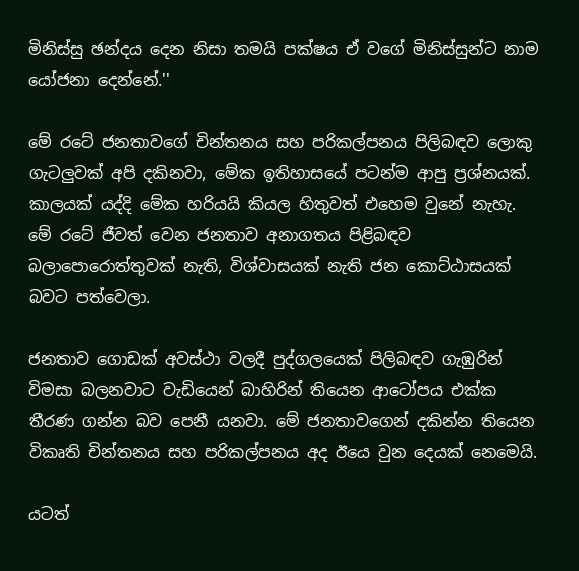මිනිස්සු ඡන්දය දෙන නිසා තමයි පක්ෂය ඒ වගේ මිනිස්සුන්ට නාම යෝජනා දෙන්නේ.''

මේ රටේ ජනතාවගේ චින්තනය සහ පරිකල්පනය පිලිබඳව ලොකු ගැටලුවක් අපි දකිනවා, මේක ඉතිහාසයේ පටන්ම ආපු ප්‍රශ්නයක්. කාලයක් යද්දි මේක හරියයි කියල හිතුවත් එහෙම වුනේ නැහැ. මේ රටේ ජීවත් වෙන ජනතාව අනාගතය පිළිබඳව බලාපොරොත්තුවක් නැති, විශ්වාසයක් නැති ජන කොට්ඨාසයක් බවට පත්වෙලා.

ජනතාව ගොඩක් අවස්ථා වලදී පුද්ගලයෙක් පිලිබඳව ගැඹුරින් විමසා බලනවාට වැඩියෙන් බාහිරින් තියෙන ආටෝපය එක්ක තීරණ ගන්න බව පෙනී යනවා. මේ ජනතාවගෙන් දකින්න තියෙන විකෘති චින්තනය සහ පරිකල්පනය අද ඊයෙ වුන දෙයක් නෙමෙයි.

යටත්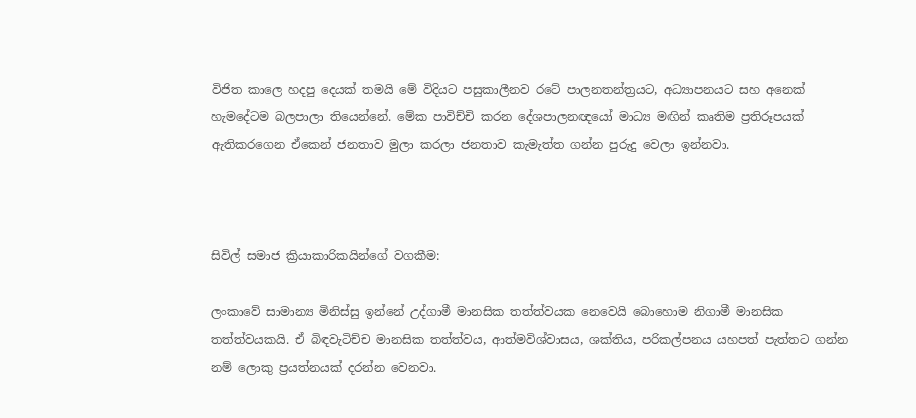විජිත කාලෙ හදපු දෙයක් තමයි මේ විදියට පසුකාලීනව රටේ පාලනතන්ත්‍රයට, අධ්‍යාපනයට සහ අනෙක් හැමදේටම බලපාලා තියෙන්නේ. මේක පාවිච්චි කරන දේශපාලනඥයෝ මාධ්‍ය මඟින් කෘතිම ප්‍රතිරූපයක් ඇතිකරගෙන ඒකෙන් ජනතාව මුලා කරලා ජනතාව කැමැත්ත ගන්න පුරුදු වෙලා ඉන්නවා.



සිවිල් සමාජ ක්‍රියාකාරිකයින්ගේ වගකීම:

ලංකාවේ සාමාන්‍ය මිනිස්සු ඉන්නේ උද්ගාමී මානසික තත්ත්වයක නෙවෙයි බොහොම නිගාමී මානසික තත්ත්වයකයි. ඒ බිඳවැටිච්ච මානසික තත්ත්වය, ආත්මවිශ්වාසය, ශක්තිය, පරිකල්පනය යහපත් පැත්තට ගන්න නම් ලොකු ප්‍රයත්නයක් දරන්න වෙනවා.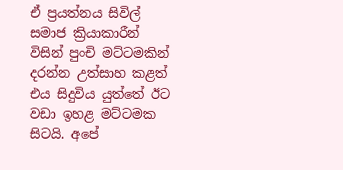ඒ ප්‍රයත්නය සිවිල් සමාජ ක්‍රියාකාරීන් විසින් පුංචි මට්ටමකින් දරන්න උත්සාහ කළත් එය සිදුවිය යුත්තේ ඊට වඩා ඉහළ මට්ටමක සිටයි. අපේ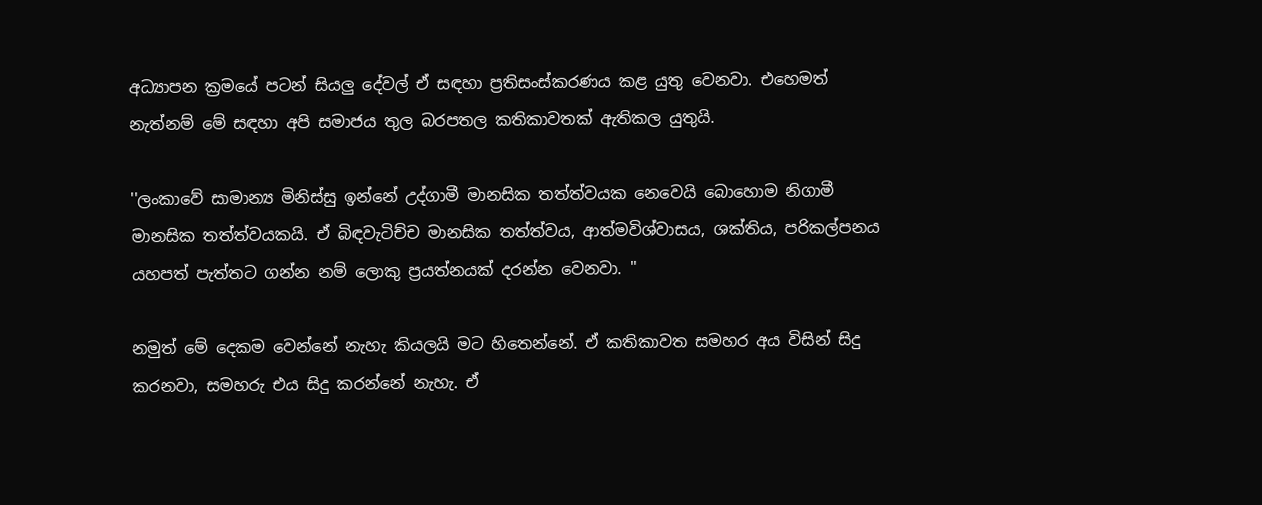අධ්‍යාපන ක්‍රමයේ පටන් සියලු දේවල් ඒ සඳහා ප්‍රතිසංස්කරණය කළ යුතු වෙනවා. එහෙමත් නැත්නම් මේ සඳහා අපි සමාජය තුල බරපතල කතිකාවතක් ඇතිකල යුතුයි.

''ලංකාවේ සාමාන්‍ය මිනිස්සු ඉන්නේ උද්ගාමී මානසික තත්ත්වයක නෙවෙයි බොහොම නිගාමී මානසික තත්ත්වයකයි. ඒ බිඳවැටිච්ච මානසික තත්ත්වය, ආත්මවිශ්වාසය, ශක්තිය, පරිකල්පනය යහපත් පැත්තට ගන්න නම් ලොකු ප්‍රයත්නයක් දරන්න වෙනවා. ''

නමුත් මේ දෙකම වෙන්නේ නැහැ කියලයි මට හිතෙන්නේ. ඒ කතිකාවත සමහර අය විසින් සිදු කරනවා, සමහරු එය සිදු කරන්නේ නැහැ. ඒ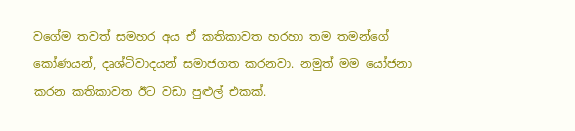වගේම තවත් සමහර අය ඒ කතිකාවත හරහා තම තමන්ගේ කෝණයන්, දෘශ්ටිවාදයන් සමාජගත කරනවා. නමුත් මම යෝජනා කරන කතිකාවත ඊට වඩා පුළුල් එකක්.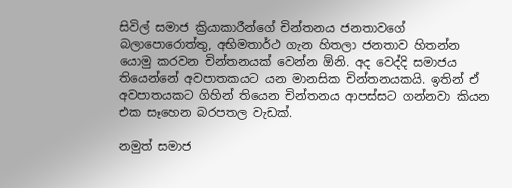සිවිල් සමාජ ක්‍රියාකාරීන්ගේ චින්තනය ජනතාවගේ බලාපොරොත්තු, අභිමතාර්ථ ගැන හිතලා ජනතාව හිතන්න යොමු කරවන චින්තනයක් වෙන්න ඕනි. අද වෙද්දි සමාජය තියෙන්නේ අවපාතකයට යන මානසික චින්තනයකයි. ඉතින් ඒ අවපාතයකට ගිහින් තියෙන චින්තනය ආපස්සට ගන්නවා කියන එක සෑහෙන බරපතල වැඩක්.

නමුත් සමාජ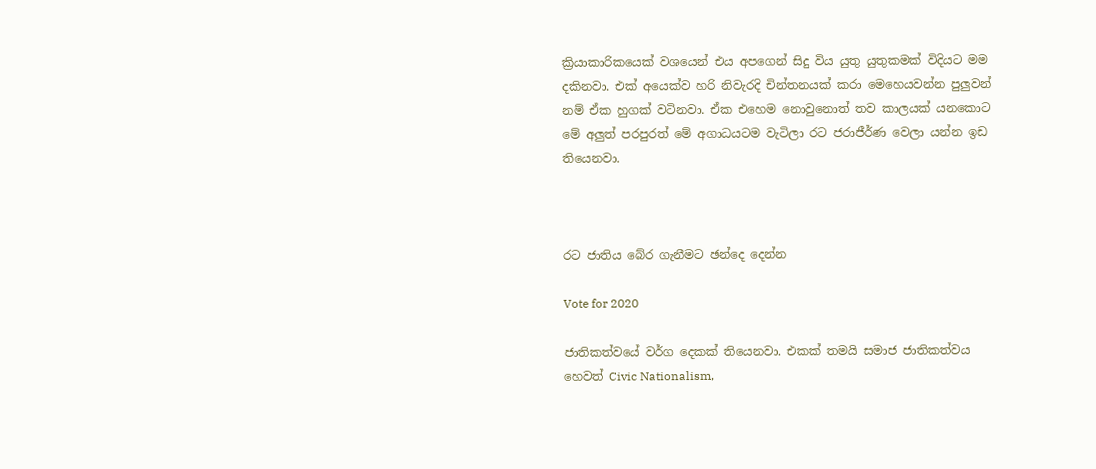ක්‍රියාකාරිකයෙක් වශයෙන් එය අපගෙන් සිදු විය යුතු යුතුකමක් විදියට මම දකිනවා. එක් අයෙක්ව හරි නිවැරදි චින්තනයක් කරා මෙහෙයවන්න පුලුවන් නම් ඒක හුගක් වටිනවා. ඒක එහෙම නොවුනොත් තව කාලයක් යනකොට මේ අලුත් පරපුරත් මේ අගාධයටම වැටිලා රට ජරාජීර්ණ වෙලා යන්න ඉඩ තියෙනවා.



රට ජාතිය බේර ගැනීමට ඡන්දෙ දෙන්න

Vote for 2020

ජාතිකත්වයේ වර්ග දෙකක් තියෙනවා. එකක් තමයි සමාජ ජාතිකත්වය හෙවත් Civic Nationalism,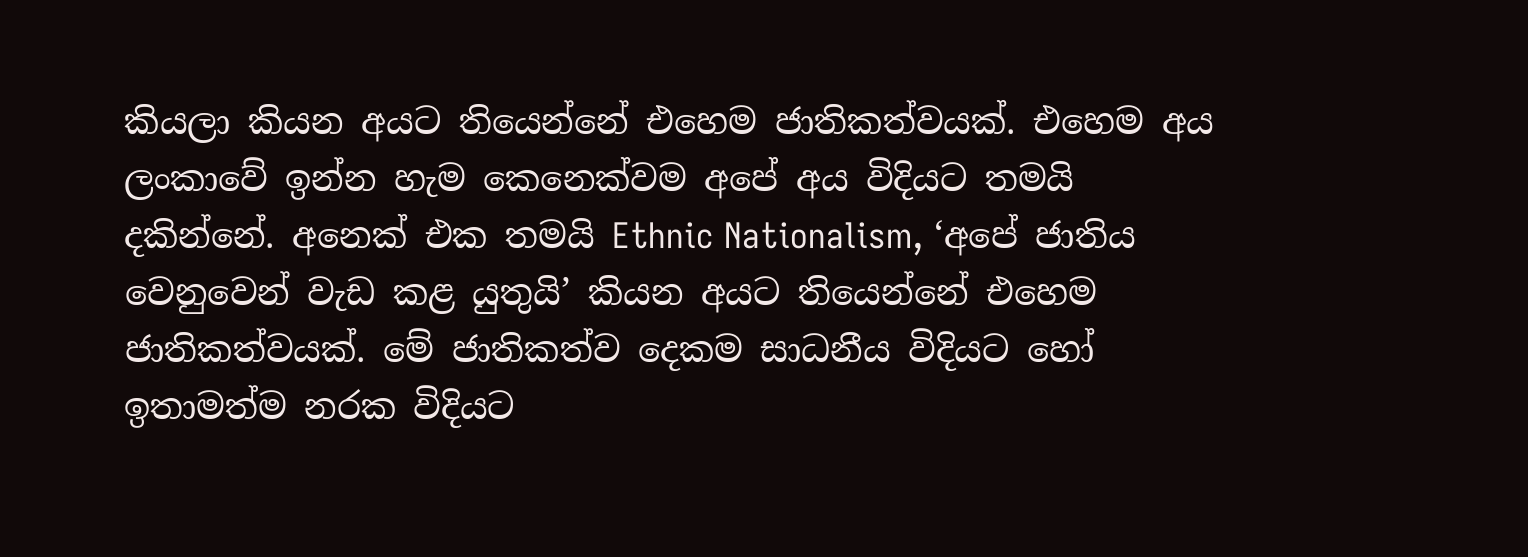කියලා කියන අයට තියෙන්නේ එහෙම ජාතිකත්වයක්. එහෙම අය ලංකාවේ ඉන්න හැම කෙනෙක්වම අපේ අය විදියට තමයි දකින්නේ. අනෙක් එක තමයි Ethnic Nationalism, ‘අපේ ජාතිය වෙනුවෙන් වැඩ කළ යුතුයි’ කියන අයට තියෙන්නේ එහෙම ජාතිකත්වයක්. මේ ජාතිකත්ව දෙකම සාධනීය විදියට හෝ ඉතාමත්ම නරක විදියට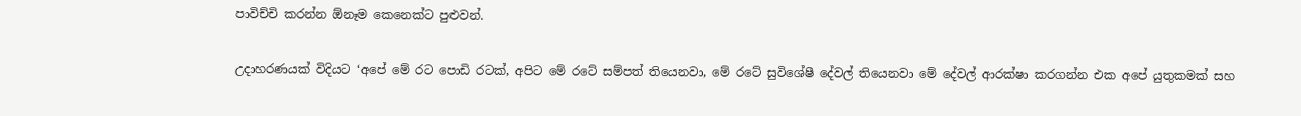පාවිච්චි කරන්න ඕනෑම කෙනෙක්ට පුළුවන්.

උදාහරණයක් විදියට ‘අපේ මේ රට පොඩි රටක්, අපිට මේ රටේ සම්පත් තියෙනවා, මේ රටේ සුවිශේෂී දේවල් තියෙනවා මේ දේවල් ආරක්ෂා කරගන්න එක අපේ යුතුකමක් සහ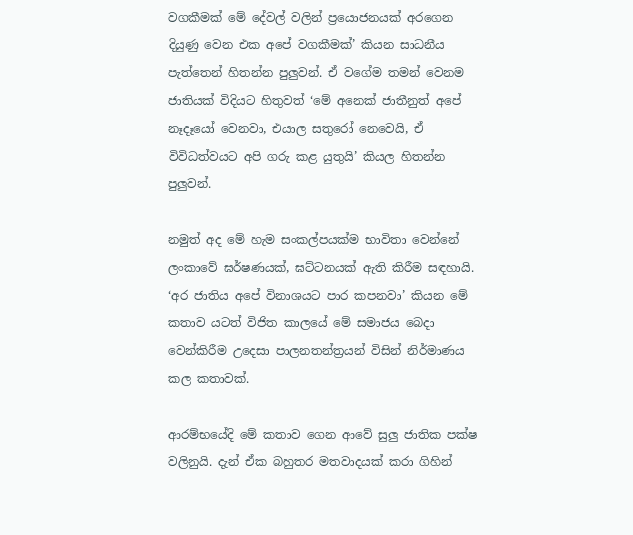වගකීමක් මේ දේවල් වලින් ප්‍රයොජනයක් අරගෙන දියුණු වෙන එක අපේ වගකීමක්’ කියන සාධනීය පැත්තෙන් හිතන්න පුලුවන්. ඒ වගේම තමන් වෙනම ජාතියක් විදියට හිතුවත් ‘මේ අනෙක් ජාතීනුත් අපේ නෑදෑයෝ වෙනවා, එයාල සතුරෝ නෙවෙයි, ඒ විවිධත්වයට අපි ගරු කළ යුතුයි’ කියල හිතන්න පුලුවන්.

නමුත් අද මේ හැම සංකල්පයක්ම භාවිතා වෙන්නේ ලංකාවේ ඝර්ෂණයක්, ඝට්ටනයක් ඇති කිරීම සඳහායි. ‘අර ජාතිය අපේ විනාශයට පාර කපනවා’ කියන මේ කතාව යටත් විජිත කාලයේ මේ සමාජය බෙදා වෙන්කිරීම උදෙසා පාලනතන්ත්‍රයන් විසින් නිර්මාණය කල කතාවක්.

ආරම්භයේදි මේ කතාව ගෙන ආවේ සුලු ජාතික පක්ෂ වලිනුයි. දැන් ඒක බහුතර මතවාදයක් කරා ගිහින්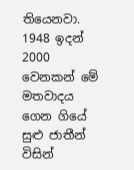තියෙනවා. 1948 ඉදන් 2000 වෙනකන් මේ මතවාදය ගෙන ගියේ සුළු ජාතීන් විසින්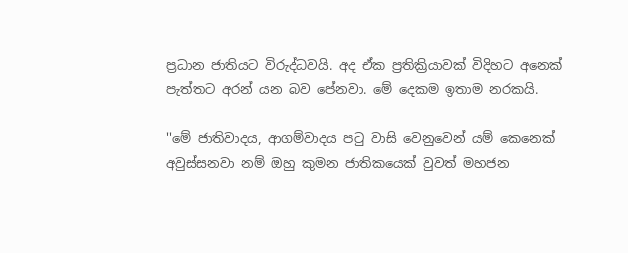ප්‍රධාන ජාතියට විරුද්ධවයි. අද ඒක ප්‍රතික්‍රියාවක් විදිහට අනෙක් පැත්තට අරන් යන බව පේනවා. මේ දෙකම ඉතාම නරකයි.

''මේ ජාතිවාදය, ආගම්වාදය පටු වාසි වෙනුවෙන් යම් කෙනෙක් අවුස්සනවා නම් ඔහු කුමන ජාතිකයෙක් වුවත් මහජන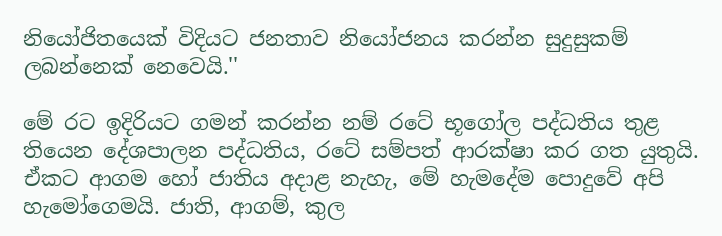නියෝජිතයෙක් විදියට ජනතාව නියෝජනය කරන්න සුදුසුකම් ලබන්නෙක් නෙවෙයි.''

මේ රට ඉදිරියට ගමන් කරන්න නම් රටේ භූගෝල පද්ධතිය තුළ තියෙන දේශපාලන පද්ධතිය, රටේ සම්පත් ආරක්ෂා කර ගත යුතුයි. ඒකට ආගම හෝ ජාතිය අදාළ නැහැ, මේ හැමදේම පොදුවේ අපි හැමෝගෙමයි. ජාති, ආගම්, කුල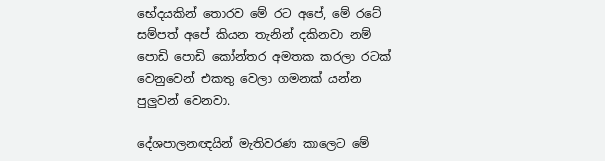භේදයකින් තොරව මේ රට අපේ, මේ රටේ සම්පත් අපේ කියන තැනින් දකිනවා නම් පොඩි පොඩි කෝන්තර අමතක කරලා රටක් වෙනුවෙන් එකතු වෙලා ගමනක් යන්න පුලුවන් වෙනවා.

දේශපාලනඥයින් මැතිවරණ කාලෙට මේ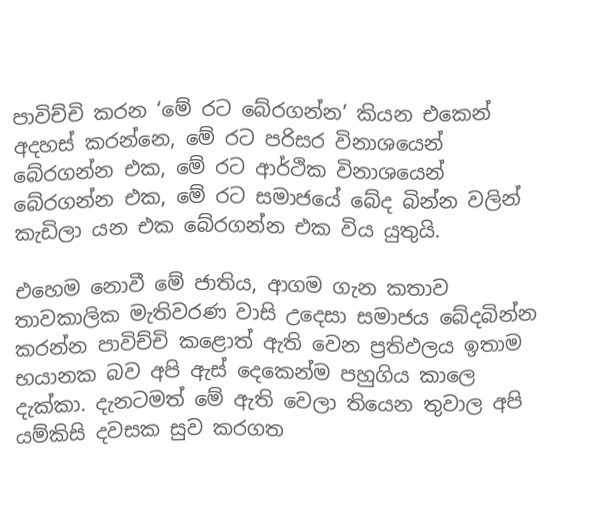පාවිච්චි කරන ‘මේ රට බේරගන්න’ කියන එකෙන් අදහස් කරන්නෙ, මේ රට පරිසර විනාශයෙන් බේරගන්න එක, මේ රට ආර්ථික විනාශයෙන් බේරගන්න එක, මේ රට සමාජයේ බේද බින්න වලින් කැඩිලා යන එක බේරගන්න එක විය යුතුයි.

එහෙම නොවී මේ ජාතිය, ආගම ගැන කතාව තාවකාලික මැතිවරණ වාසි උදෙසා සමාජය බේදබින්න කරන්න පාවිච්චි කළොත් ඇති වෙන ප්‍රතිඵලය ඉතාම භයානක බව අපි ඇස් දෙකෙන්ම පහුගිය කාලෙ දැක්කා. දැනටමත් මේ ඇති වෙලා තියෙන තුවාල අපි යම්කිසි දවසක සුව කරගත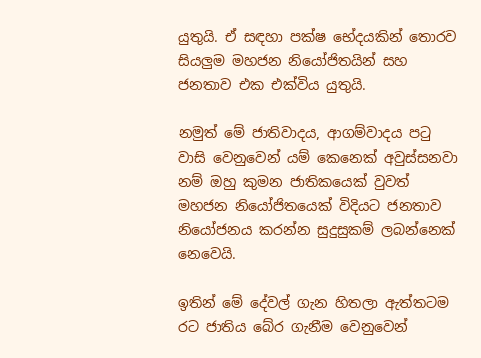යුතුයි. ඒ සඳහා පක්ෂ භේදයකින් තොරව සියලුම මහජන නියෝජිතයින් සහ ජනතාව එක එක්විය යුතුයි.

නමුත් මේ ජාතිවාදය, ආගම්වාදය පටු වාසි වෙනුවෙන් යම් කෙනෙක් අවුස්සනවා නම් ඔහු කුමන ජාතිකයෙක් වුවත් මහජන නියෝජිතයෙක් විදියට ජනතාව නියෝජනය කරන්න සුදුසුකම් ලබන්නෙක් නෙවෙයි.

ඉතින් මේ දේවල් ගැන හිතලා ඇත්තටම රට ජාතිය බේර ගැනීම වෙනුවෙන්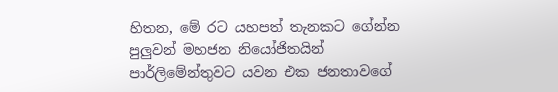හිතන, මේ රට යහපත් තැනකට ගේන්න පුලුවන් මහජන නියෝජිතයින් පාර්ලිමේන්තුවට යවන එක ජනතාවගේ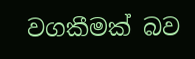වගකීමක් බව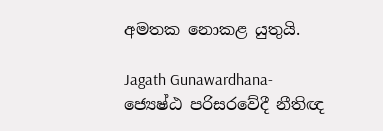අමතක නොකළ යුතුයි.

Jagath Gunawardhana- ජ්‍යෙෂ්ඨ පරිසරවේදී නීතිඥ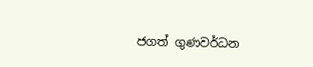ජගත් ගුණවර්ධන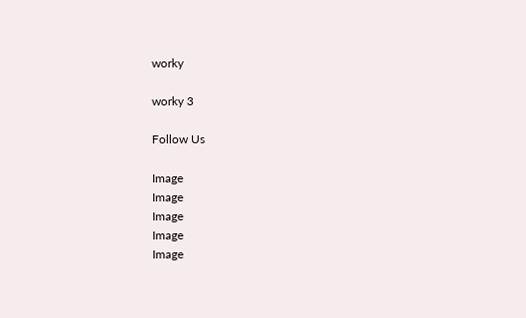worky

worky 3

Follow Us

Image
Image
Image
Image
Image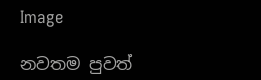Image

නවතම පුවත්